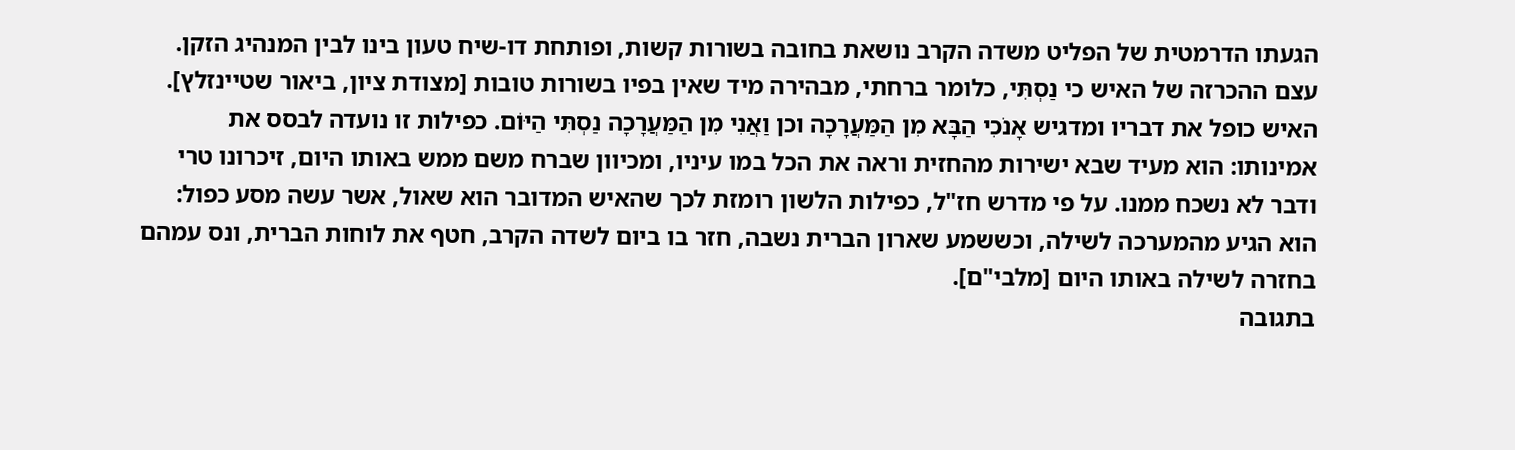הגעתו הדרמטית של הפליט משדה הקרב נושאת בחובה בשורות קשות, ופותחת דו-שיח טעון בינו לבין המנהיג הזקן. עצם ההכרזה של האיש כי נַסְתִּי, כלומר ברחתי, מבהירה מיד שאין בפיו בשורות טובות [מצודת ציון, ביאור שטיינזלץ].
האיש כופל את דבריו ומדגיש אָנֹכִי הַבָּא מִן הַמַּעֲרָכָה וכן וַאֲנִי מִן הַמַּעֲרָכָה נַסְתִּי הַיּוֹם. כפילות זו נועדה לבסס את אמינותו: הוא מעיד שבא ישירות מהחזית וראה את הכל במו עיניו, ומכיוון שברח משם ממש באותו היום, זיכרונו טרי ודבר לא נשכח ממנו. על פי מדרש חז"ל, כפילות הלשון רומזת לכך שהאיש המדובר הוא שאול, אשר עשה מסע כפול: הוא הגיע מהמערכה לשילה, וכששמע שארון הברית נשבה, חזר בו ביום לשדה הקרב, חטף את לוחות הברית, ונס עמהם בחזרה לשילה באותו היום [מלבי"ם].
בתגובה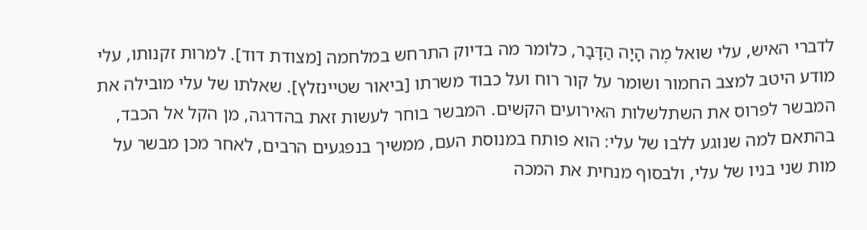לדברי האיש, עלי שואל מֶה הָיָה הַדָּבָר, כלומר מה בדיוק התרחש במלחמה [מצודת דוד]. למרות זקנותו, עלי מודע היטב למצב החמור ושומר על קור רוח ועל כבוד משרתו [ביאור שטיינזלץ]. שאלתו של עלי מובילה את המבשר לפרוס את השתלשלות האירועים הקשים. המבשר בוחר לעשות זאת בהדרגה, מן הקל אל הכבד, בהתאם למה שנוגע ללבו של עלי: הוא פותח במנוסת העם, ממשיך בנפגעים הרבים, לאחר מכן מבשר על מות שני בניו של עלי, ולבסוף מנחית את המכה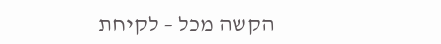הקשה מכל – לקיחת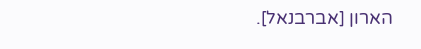הארון [אברבנאל].